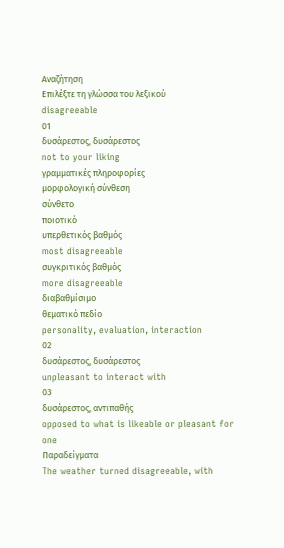Αναζήτηση
Επιλέξτε τη γλώσσα του λεξικού
disagreeable
01
δυσάρεστος, δυσάρεστος
not to your liking
γραμματικές πληροφορίες
μορφολογική σύνθεση
σύνθετο
ποιοτικό
υπερθετικός βαθμός
most disagreeable
συγκριτικός βαθμός
more disagreeable
διαβαθμίσιμο
θεματικό πεδίο
personality, evaluation, interaction
02
δυσάρεστος, δυσάρεστος
unpleasant to interact with
03
δυσάρεστος, αντιπαθής
opposed to what is likeable or pleasant for one
Παραδείγματα
The weather turned disagreeable, with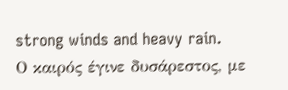strong winds and heavy rain.
Ο καιρός έγινε δυσάρεστος, με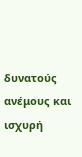δυνατούς ανέμους και ισχυρή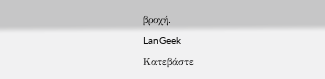βροχή.
LanGeek
Κατεβάστε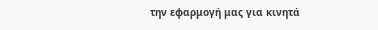την εφαρμογή μας για κινητά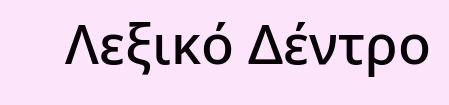Λεξικό Δέντρο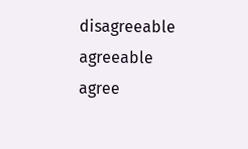disagreeable
agreeable
agree